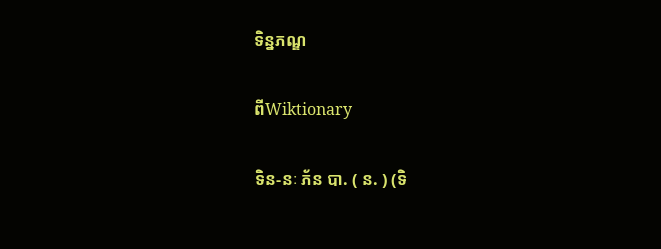ទិន្នភណ្ឌ

ពីWiktionary

ទិន-នៈ ភ័ន បា. ( ន. ) (ទិ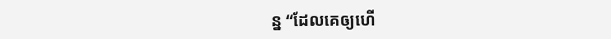ន្ន “ដែលគេឲ្យហើ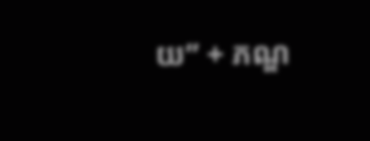យ” + ភណ្ឌ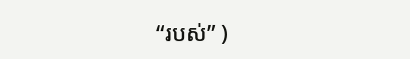“របស់” )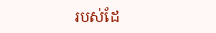របស់ដែ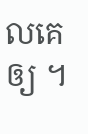លគេឲ្យ ។